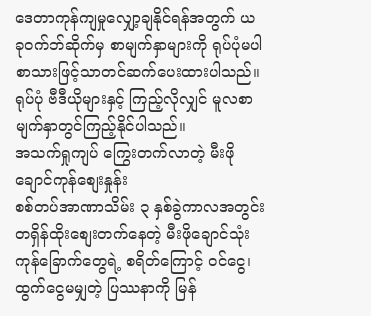ဒေတာကုန်ကျမှုလျှော့ချနိုင်ရန်အတွက် ယခုဝက်ဘ်ဆိုက်မှ စာမျက်နှာများကို ရုပ်ပုံမပါ စာသားဖြင့်သာတင်ဆက်ပေးထားပါသည်။ ရုပ်ပုံ ဗီဒီယိုများနှင့် ကြည့်လိုလျှင် မူလစာမျက်နှာတွင်ကြည့်နိုင်ပါသည်။
အသက်ရှုကျပ် ကြွေးတက်လာတဲ့ မီးဖိုချောင်ကုန်စျေးနှုန်း
စစ်တပ်အာဏာသိမ်း ၃ နှစ်ခွဲကာလအတွင်း တရှိန်ထိုးစျေးတက်နေတဲ့ မီးဖိုချောင်သုံးကုန်ခြောက်တွေရဲ့ စရိတ်ကြောင့် ဝင်ငွေ၊ ထွက်ငွေမမျှတဲ့ ပြဿနာကို မြန်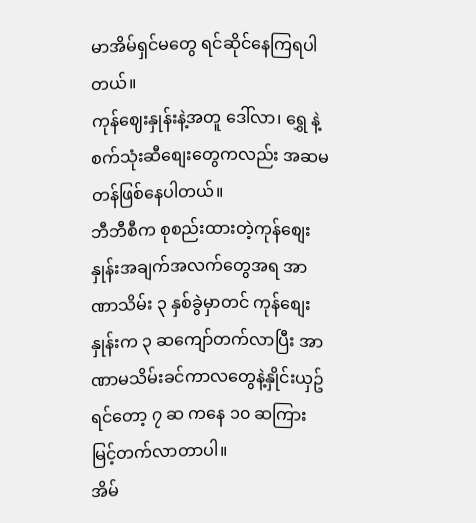မာအိမ်ရှင်မတွေ ရင်ဆိုင်နေကြရပါတယ်။
ကုန်ဈေးနှုန်းနဲ့အတူ ဒေါ်လာ၊ ရွှေ နဲ့ စက်သုံးဆီစျေးတွေကလည်း အဆမတန်ဖြစ်နေပါတယ်။
ဘီဘီစီက စုစည်းထားတဲ့ကုန်စျေးနှုန်းအချက်အလက်တွေအရ အာဏာသိမ်း ၃ နှစ်ခွဲမှာတင် ကုန်စျေးနှုန်းက ၃ ဆကျော်တက်လာပြီး အာဏာမသိမ်းခင်ကာလတွေနဲ့နှိုင်းယှဥ်ရင်တော့ ၇ ဆ ကနေ ၁၀ ဆကြား မြင့်တက်လာတာပါ။
အိမ်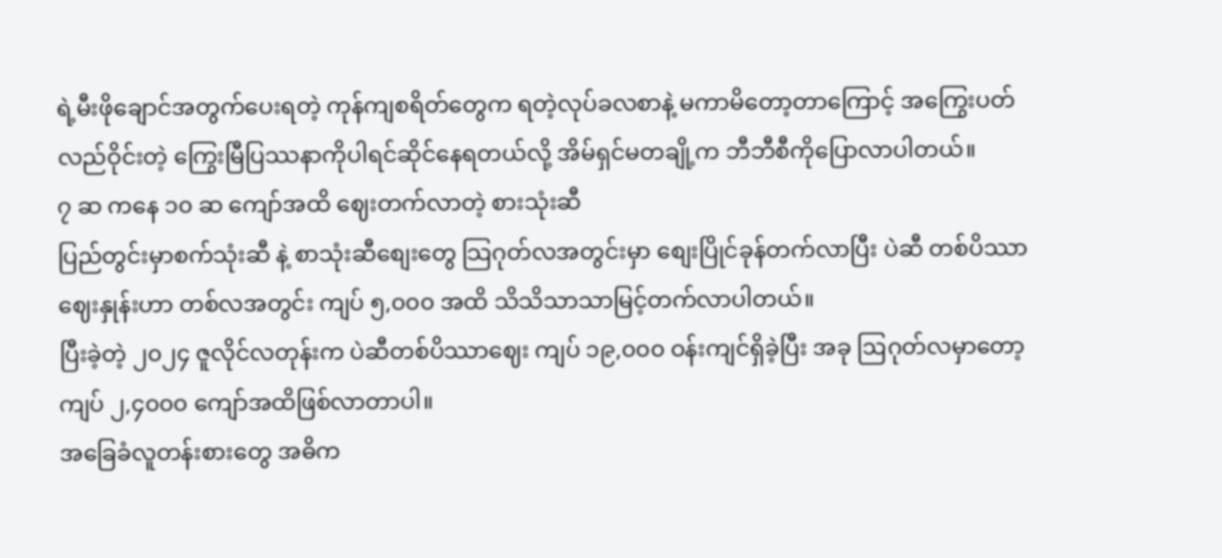ရဲ့မီးဖိုချောင်အတွက်ပေးရတဲ့ ကုန်ကျစရိတ်တွေက ရတဲ့လုပ်ခလစာနဲ့ မကာမိတော့တာကြောင့် အကြွေးပတ်လည်ဝိုင်းတဲ့ ကြွေးမြီပြဿနာကိုပါရင်ဆိုင်နေရတယ်လို့ အိမ်ရှင်မတချို့က ဘီဘီစီကိုပြောလာပါတယ်။
၇ ဆ ကနေ ၁၀ ဆ ကျော်အထိ ဈေးတက်လာတဲ့ စားသုံးဆီ
ပြည်တွင်းမှာစက်သုံးဆီ နဲ့ စာသုံးဆီစျေးတွေ သြဂုတ်လအတွင်းမှာ စျေးပြိုင်ခုန်တက်လာပြီး ပဲဆီ တစ်ပိဿာဈေးနှုန်းဟာ တစ်လအတွင်း ကျပ် ၅,၀၀၀ အထိ သိသိသာသာမြင့်တက်လာပါတယ်။
ပြီးခဲ့တဲ့ ၂၀၂၄ ဇူလိုင်လတုန်းက ပဲဆီတစ်ပိဿာဈေး ကျပ် ၁၉,၀၀၀ ဝန်းကျင်ရှိခဲ့ပြီး အခု ဩဂုတ်လမှာတော့ ကျပ် ၂,၄၀၀၀ ကျော်အထိဖြစ်လာတာပါ။
အခြေခံလူတန်းစားတွေ အဓိက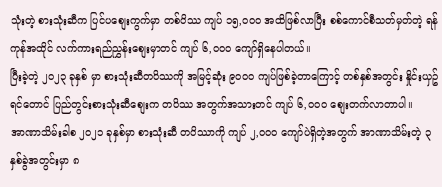သုံးတဲ့ စားသုံးဆီက ပြင်ပစျေးကွက်မှာ တစ်ပိဿ ကျပ် ၁၅,၀၀၀ အထိဖြစ်လာပြီး စစ်ကောင်စီသတ်မှတ်တဲ့ ရန်ကုန်အထိုင် လက်ကားရည်ညွှန်းစျေးမှာတင် ကျပ် ၆,၀၀၀ ကျော်ရှိနေပါတယ်။
ပြီးခဲ့တဲ့ ၂၀၂၃ ခုနှစ် မှာ စားသုံးဆီတပိဿကို အမြင့်ဆုံး ၉၀၀၀ ကျပ်ဖြစ်ခဲ့တာကြောင့် တစ်နှစ်အတွင်း နှိုင်းယှဥ်ရင်တောင် ပြည်တွင်းစားသုံးဆီစျေးက တပိဿ အတွက်အသားတင် ကျပ် ၆,၀၀၀ စျေးတက်လာတာပါ။
အာဏာသိမ်းခါစ ၂၀၂၁ ခုနှစ်မှာ စားသုံးဆီ တပိဿာကို ကျပ် ၂,၀၀၀ ကျော်ပဲရှိတဲ့အတွက် အာဏာသိမ်းတဲ့ ၃ နှစ်ခွဲအတွင်းမှာ ၈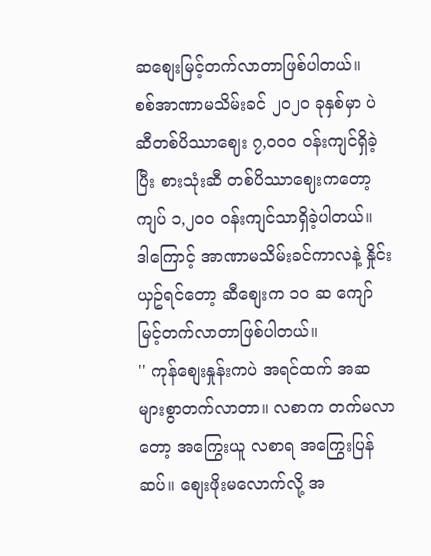ဆစျေးမြင့်တက်လာတာဖြစ်ပါတယ်။
စစ်အာဏာမသိမ်းခင် ၂၀၂၀ ခုနှစ်မှာ ပဲဆီတစ်ပိဿာဈေး ၇,၀၀၀ ဝန်းကျင်ရှိခဲ့ပြီး စားသုံးဆီ တစ်ပိဿာဈေးကတော့ ကျပ် ၁,၂၀၀ ဝန်းကျင်သာရှိခဲ့ပါတယ်။
ဒါကြောင့် အာဏာမသိမ်းခင်ကာလနဲ့ နှိုင်းယှဥ်ရင်တော့ ဆီစျေးက ၁၀ ဆ ကျော်မြင့်တက်လာတာဖြစ်ပါတယ်။
'' ကုန်စျေးနှုန်းကပဲ အရင်ထက် အဆများစွာတက်လာတာ။ လစာက တက်မလာတော့ အကြွေးယူ လစာရ အကြွေးပြန်ဆပ်။ စျေးဖိုးမလောက်လို့ အ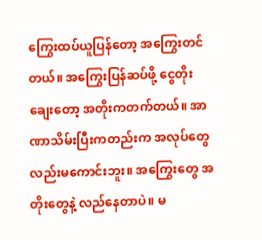ကြွေးထပ်ယူပြန်တော့ အကြွေးတင်တယ်။ အကြွေးပြန်ဆပ်ဖို့ ငွေတိုးချေးတော့ အတိုးကတက်တယ်။ အာဏာသိမ်းပြီးကတည်းက အလုပ်တွေလည်းမကောင်းဘူး။ အကြွေးတွေ အတိုးတွေနဲ့ လည်နေတာပဲ။ မ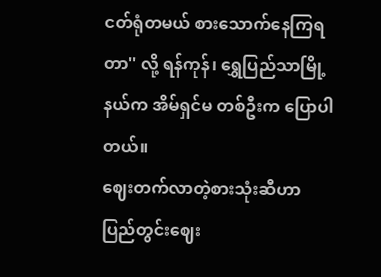ငတ်ရုံတမယ် စားသောက်နေကြရတာ'' လို့ ရန်ကုန်၊ ရွှေပြည်သာမြို့နယ်က အိမ်ရှင်မ တစ်ဦးက ပြောပါတယ်။
ဈေးတက်လာတဲ့စားသုံးဆီဟာ ပြည်တွင်းဈေး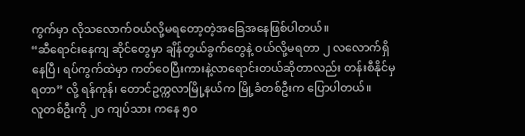ကွက်မှာ လိုသလောက်ဝယ်လို့မရတော့တဲ့အခြေအနေဖြစ်ပါတယ်။
“ဆီရောင်းနေကျ ဆိုင်တွေမှာ ချိန်တွယ်ခွက်တွေနဲ့ ဝယ်လို့မရတာ ၂ လလောက်ရှိနေပြီ၊ ရပ်ကွက်ထဲမှာ ကတ်ဝေပြီးကားနဲ့လာရောင်းတယ်ဆိုတာလည်း တန်းစီနိုင်မှရတာ” လို့ ရန်ကုန်၊ တောင်ဥက္ကလာမြို့နယ်က မြို့ခံတစ်ဦးက ပြောပါတယ်။
လူတစ်ဦးကို ၂၀ ကျပ်သား ကနေ ၅၀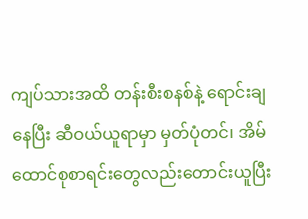ကျပ်သားအထိ တန်းစီးစနစ်နဲ့ ရောင်းချနေပြီး ဆီဝယ်ယူရာမှာ မှတ်ပုံတင်၊ အိမ်ထောင်စုစာရင်းတွေလည်းတောင်းယူပြီး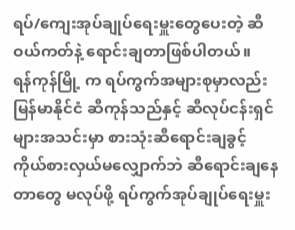ရပ်/ကျေးအုပ်ချုပ်ရေးမှူးတွေပေးတဲ့ ဆီဝယ်ကတ်နဲ့ ရောင်းချတာဖြစ်ပါတယ်။
ရန်ကုန်မြို့ က ရပ်ကွက်အများစုမှာလည်း မြန်မာနိုင်ငံ ဆီကုန်သည်နှင့် ဆီလုပ်ငန်းရှင်များအသင်းမှာ စားသုံးဆီရောင်းချခွင့် ကိုယ်စားလှယ်မလျှောက်ဘဲ ဆီရောင်းချနေတာတွေ မလုပ်ဖို့ ရပ်ကွက်အုပ်ချုပ်ရေးမှူး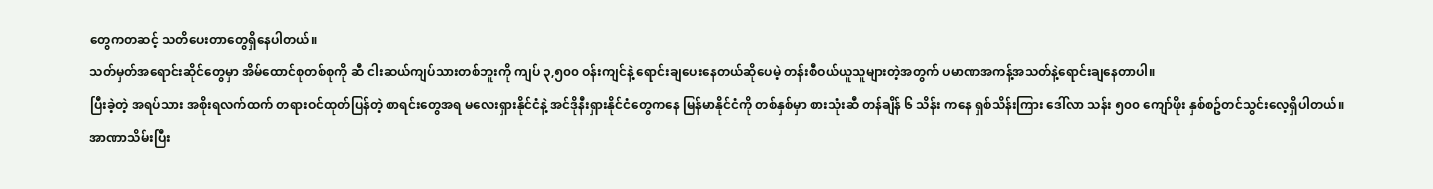တွေကတဆင့် သတိပေးတာတွေရှိနေပါတယ်။
သတ်မှတ်အရောင်းဆိုင်တွေမှာ အိမ်ထောင်စုတစ်စုကို ဆီ ငါးဆယ်ကျပ်သားတစ်ဘူးကို ကျပ် ၃,၅၀၀ ဝန်းကျင်နဲ့ ရောင်းချပေးနေတယ်ဆိုပေမဲ့ တန်းစီဝယ်ယူသူများတဲ့အတွက် ပမာဏအကန့်အသတ်နဲ့ရောင်းချနေတာပါ။
ပြီးခဲ့တဲ့ အရပ်သား အစိုးရလက်ထက် တရားဝင်ထုတ်ပြန်တဲ့ စာရင်းတွေအရ မလေးရှားနိုင်ငံနဲ့ အင်ဒိုနီးရှားနိုင်ငံတွေကနေ မြန်မာနိုင်ငံကို တစ်နှစ်မှာ စားသုံးဆီ တန်ချိန် ၆ သိန်း ကနေ ရှစ်သိန်းကြား ဒေါ်လာ သန်း ၅၀၀ ကျော်ဖိုး နှစ်စဥ်တင်သွင်းလေ့ရှိပါတယ်။
အာဏာသိမ်းပြီး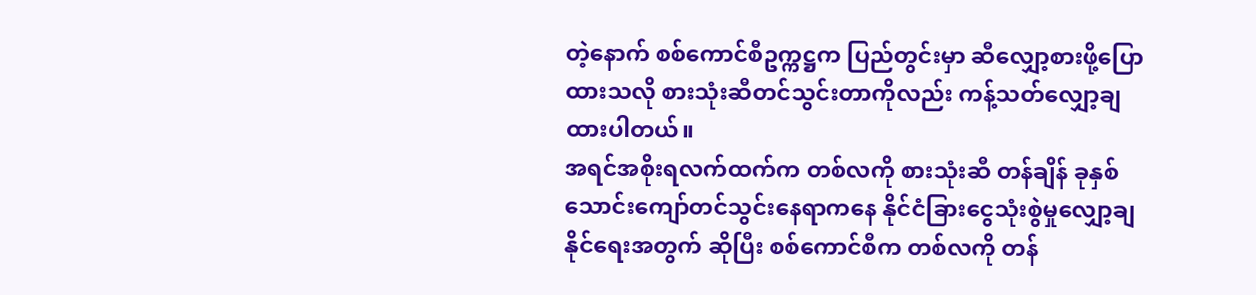တဲ့နောက် စစ်ကောင်စီဥက္ကဋ္ဌက ပြည်တွင်းမှာ ဆီလျှော့စားဖို့ပြောထားသလို စားသုံးဆီတင်သွင်းတာကိုလည်း ကန့်သတ်လျှော့ချထားပါတယ်။
အရင်အစိုးရလက်ထက်က တစ်လကို စားသုံးဆီ တန်ချိန် ခုနှစ်သောင်းကျော်တင်သွင်းနေရာကနေ နိုင်ငံခြားငွေသုံးစွဲမှုလျှော့ချနိုင်ရေးအတွက် ဆိုပြီး စစ်ကောင်စီက တစ်လကို တန်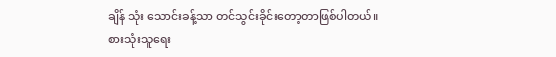ချိန် သုံး သောင်းခန့်သာ တင်သွင်းခိုင်းတော့တာဖြစ်ပါတယ်။
စားသုံးသူရေး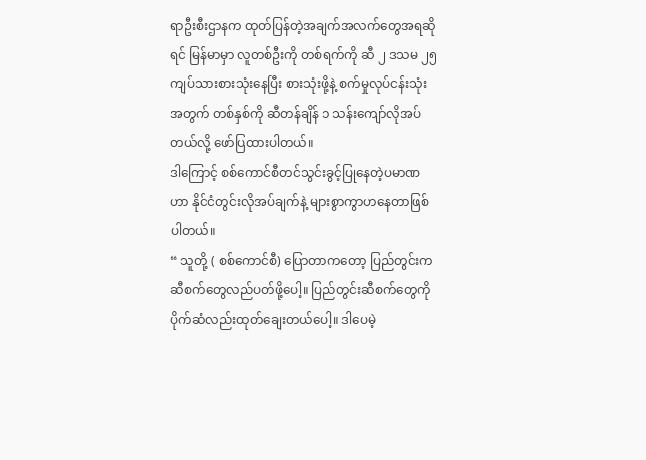ရာဦးစီးဌာနက ထုတ်ပြန်တဲ့အချက်အလက်တွေအရဆိုရင် မြန်မာမှာ လူတစ်ဦးကို တစ်ရက်ကို ဆီ ၂ ဒသမ ၂၅ ကျပ်သားစားသုံးနေပြီး စားသုံးဖို့နဲ့ စက်မှုလုပ်ငန်းသုံးအတွက် တစ်နှစ်ကို ဆီတန်ချိန် ၁ သန်းကျော်လိုအပ်တယ်လို့ ဖော်ပြထားပါတယ်။
ဒါကြောင့် စစ်ကောင်စီတင်သွင်းခွင့်ပြုနေတဲ့ပမာဏဟာ နိုင်ငံတွင်းလိုအပ်ချက်နဲ့ များစွာကွာဟနေတာဖြစ်ပါတယ်။
“ သူတို့ ( စစ်ကောင်စီ) ပြောတာကတော့ ပြည်တွင်းက ဆီစက်တွေလည်ပတ်ဖို့ပေါ့။ ပြည်တွင်းဆီစက်တွေကို ပိုက်ဆံလည်းထုတ်ချေးတယ်ပေါ့။ ဒါပေမဲ့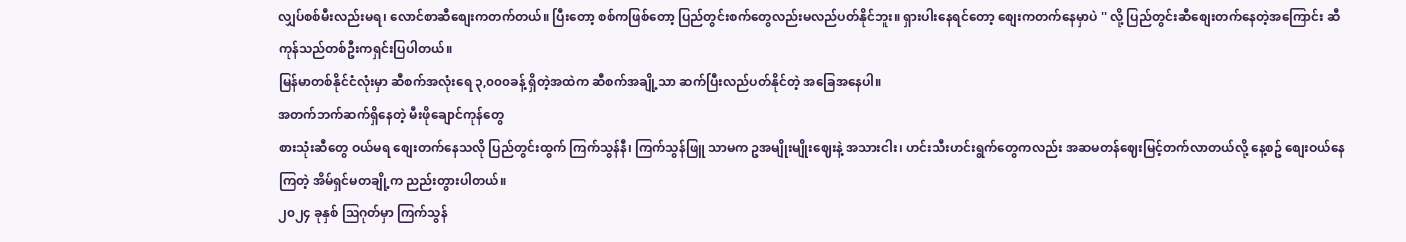လျှပ်စစ်မီးလည်းမရ၊ လောင်စာဆီစျေးကတက်တယ်။ ပြီးတော့ စစ်ကဖြစ်တော့ ပြည်တွင်းစက်တွေလည်းမလည်ပတ်နိုင်ဘူး။ ရှားပါးနေရင်တော့ စျေးကတက်နေမှာပဲ '' လို့ ပြည်တွင်းဆီစျေးတက်နေတဲ့အကြောင်း ဆီကုန်သည်တစ်ဦးကရှင်းပြပါတယ်။
မြန်မာတစ်နိုင်ငံလုံးမှာ ဆီစက်အလုံးရေ ၃,၀၀၀ခန့် ရှိတဲ့အထဲက ဆီစက်အချို့သာ ဆက်ပြီးလည်ပတ်နိုင်တဲ့ အခြေအနေပါ။
အတက်ဘက်ဆက်ရှိနေတဲ့ မီးဖိုချောင်ကုန်တွေ
စားသုံးဆီတွေ ဝယ်မရ စျေးတက်နေသလို ပြည်တွင်းထွက် ကြက်သွန်နီ၊ ကြက်သွန်ဖြူ သာမက ဥအမျိုးမျိုးဈေးနဲ့ အသားငါး၊ ဟင်းသီးဟင်းရွက်တွေကလည်း အဆမတန်ဈေးမြင့်တက်လာတယ်လို့ နေ့စဥ် စျေးဝယ်နေကြတဲ့ အိမ်ရှင်မတချို့က ညည်းတွားပါတယ်။
၂၀၂၄ ခုနှစ် ဩဂုတ်မှာ ကြက်သွန်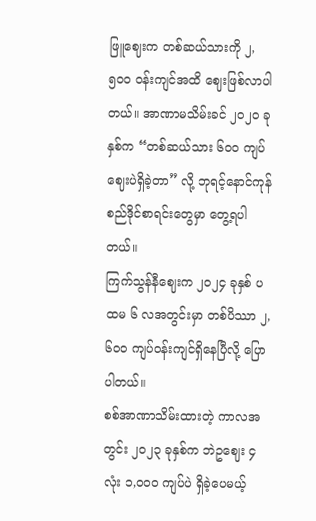ဖြူဈေးက တစ်ဆယ်သားကို ၂,၅၀၀ ဝန်းကျင်အထိ ဈေးဖြစ်လာပါတယ်။ အာဏာမသိမ်းခင် ၂၀၂၀ ခုနှစ်က “တစ်ဆယ်သား ၆၀၀ ကျပ်ဈေးပဲရှိခဲ့တာ” လို့ ဘုရင့်နောင်ကုန်စည်ဒိုင်စာရင်းတွေမှာ တွေ့ရပါတယ်။
ကြက်သွန်နီဈေးက ၂၀၂၄ ခုနှစ် ပထမ ၆ လအတွင်းမှာ တစ်ပိဿာ ၂,၆၀၀ ကျပ်ဝန်းကျင်ရှိနေပြီလို့ ပြောပါတယ်။
စစ်အာဏာသိမ်းထားတဲ့ ကာလအတွင်း ၂၀၂၃ ခုနှစ်က ဘဲဥဈေး ၄ လုံး ၁,၀၀၀ ကျပ်ပဲ ရှိခဲ့ပေမယ့်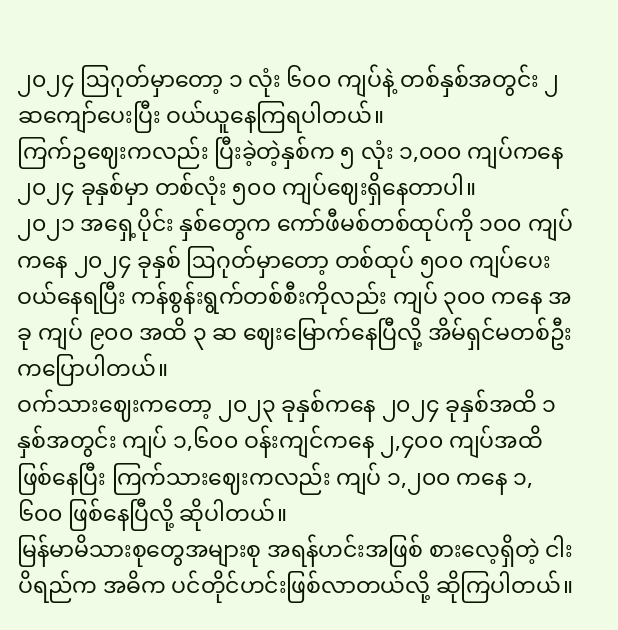၂၀၂၄ ဩဂုတ်မှာတော့ ၁ လုံး ၆၀၀ ကျပ်နဲ့ တစ်နှစ်အတွင်း ၂ ဆကျော်ပေးပြီး ဝယ်ယူနေကြရပါတယ်။
ကြက်ဥဈေးကလည်း ပြီးခဲ့တဲ့နှစ်က ၅ လုံး ၁,၀၀၀ ကျပ်ကနေ ၂၀၂၄ ခုနှစ်မှာ တစ်လုံး ၅၀၀ ကျပ်ဈေးရှိနေတာပါ။
၂၀၂၁ အရှေ့ပိုင်း နှစ်တွေက ကော်ဖီမစ်တစ်ထုပ်ကို ၁၀၀ ကျပ်ကနေ ၂၀၂၄ ခုနှစ် ဩဂုတ်မှာတော့ တစ်ထုပ် ၅၀၀ ကျပ်ပေးဝယ်နေရပြီး ကန်စွန်းရွက်တစ်စီးကိုလည်း ကျပ် ၃၀၀ ကနေ အခု ကျပ် ၉၀၀ အထိ ၃ ဆ ဈေးမြောက်နေပြီလို့ အိမ်ရှင်မတစ်ဦးကပြောပါတယ်။
ဝက်သားဈေးကတော့ ၂၀၂၃ ခုနှစ်ကနေ ၂၀၂၄ ခုနှစ်အထိ ၁ နှစ်အတွင်း ကျပ် ၁,၆၀၀ ဝန်းကျင်ကနေ ၂,၄၀၀ ကျပ်အထိဖြစ်နေပြီး ကြက်သားဈေးကလည်း ကျပ် ၁,၂၀၀ ကနေ ၁,၆၀၀ ဖြစ်နေပြီလို့ ဆိုပါတယ်။
မြန်မာမိသားစုတွေအများစု အရန်ဟင်းအဖြစ် စားလေ့ရှိတဲ့ ငါးပိရည်က အဓိက ပင်တိုင်ဟင်းဖြစ်လာတယ်လို့ ဆိုကြပါတယ်။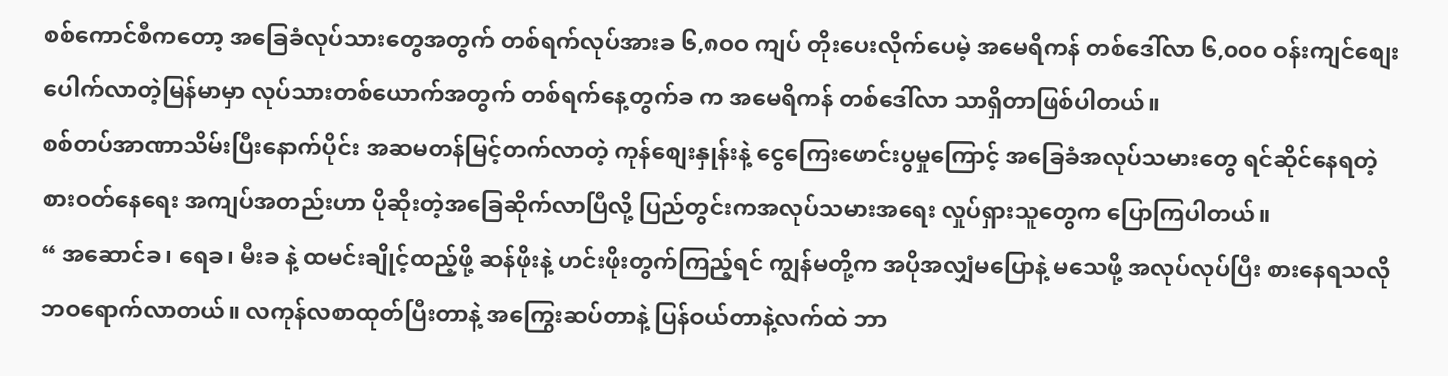စစ်ကောင်စီကတော့ အခြေခံလုပ်သားတွေအတွက် တစ်ရက်လုပ်အားခ ၆,၈ဝဝ ကျပ် တိုးပေးလိုက်ပေမဲ့ အမေရိကန် တစ်ဒေါ်လာ ၆,၀၀၀ ဝန်းကျင်စျေးပေါက်လာတဲ့မြန်မာမှာ လုပ်သားတစ်ယောက်အတွက် တစ်ရက်နေ့တွက်ခ က အမေရိကန် တစ်ဒေါ်လာ သာရှိတာဖြစ်ပါတယ်။
စစ်တပ်အာဏာသိမ်းပြီးနောက်ပိုင်း အဆမတန်မြင့်တက်လာတဲ့ ကုန်စျေးနှုန်းနဲ့ ငွေကြေးဖောင်းပွမှုကြောင့် အခြေခံအလုပ်သမားတွေ ရင်ဆိုင်နေရတဲ့ စားဝတ်နေရေး အကျပ်အတည်းဟာ ပိုဆိုးတဲ့အခြေဆိုက်လာပြီလို့ ပြည်တွင်းကအလုပ်သမားအရေး လှုပ်ရှားသူတွေက ပြောကြပါတယ်။
“ အဆောင်ခ၊ ရေခ၊ မီးခ နဲ့ ထမင်းချိုင့်ထည့်ဖို့ ဆန်ဖိုးနဲ့ ဟင်းဖိုးတွက်ကြည့်ရင် ကျွန်မတို့က အပိုအလျှံမပြောနဲ့ မသေဖို့ အလုပ်လုပ်ပြီး စားနေရသလို ဘဝရောက်လာတယ်။ လကုန်လစာထုတ်ပြီးတာနဲ့ အကြွေးဆပ်တာနဲ့ ပြန်ဝယ်တာနဲ့လက်ထဲ ဘာ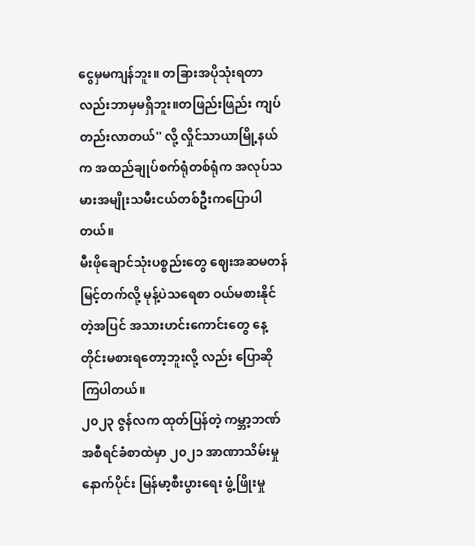ငွေမှမကျန်ဘူး။ တခြားအပိုသုံးရတာလည်းဘာမှမရှိဘူး။တဖြည်းဖြည်း ကျပ်တည်းလာတယ်'' လို့ လှိုင်သာယာမြို့နယ်က အထည်ချုပ်စက်ရုံတစ်ရုံက အလုပ်သမားအမျိုးသမီးငယ်တစ်ဦးကပြောပါတယ်။
မီးဖိုချောင်သုံးပစ္စည်းတွေ ဈေးအဆမတန် မြင့်တက်လို့ မုန့်ပဲသရေစာ ဝယ်မစားနိုင်တဲ့အပြင် အသားဟင်းကောင်းတွေ နေ့တိုင်းမစားရတော့ဘူးလို့ လည်း ပြောဆိုကြပါတယ်။
၂၀၂၃ ဇွန်လက ထုတ်ပြန်တဲ့ ကမ္ဘာ့ဘဏ် အစီရင်ခံစာထဲမှာ ၂၀၂၁ အာဏာသိမ်းမှုနောက်ပိုင်း မြန်မာ့စီးပွားရေး ဖွံ့ဖြိုးမှု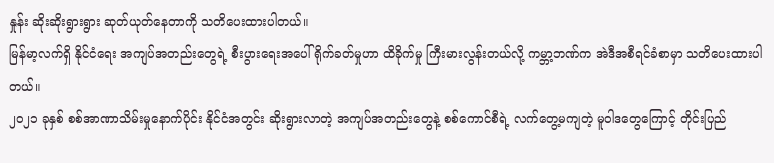နှုန်း ဆိုးဆိုးရွားရွား ဆုတ်ယုတ်နေတာကို သတိပေးထားပါတယ်။
မြန်မာ့လက်ရှိ နိုင်ငံရေး အကျပ်အတည်းတွေရဲ့ စီးပွားရေးအပေါ် ရိုက်ခတ်မှုဟာ ထိခိုက်မှု ကြီးမားလွန်းတယ်လို့ ကမ္ဘာ့ဘဏ်က အဲဒီအစီရင်ခံစာမှာ သတိပေးထားပါတယ်။
၂၀၂၁ ခုနှစ် စစ်အာဏာသိမ်းမှုနောက်ပိုင်း နိုင်ငံအတွင်း ဆိုးရွားလာတဲ့ အကျပ်အတည်းတွေနဲ့ စစ်ကောင်စီရဲ့ လက်တွေ့မကျတဲ့ မူဝါဒတွေကြောင့် တိုင်းပြည်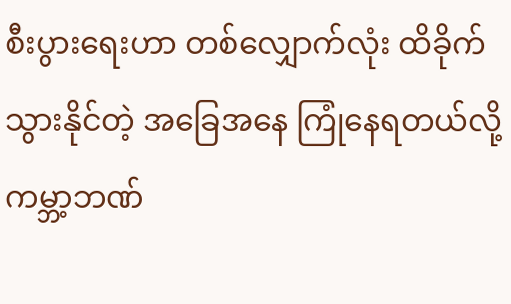စီးပွားရေးဟာ တစ်လျှောက်လုံး ထိခိုက်သွားနိုင်တဲ့ အခြေအနေ ကြုံနေရတယ်လို့ ကမ္ဘာ့ဘဏ်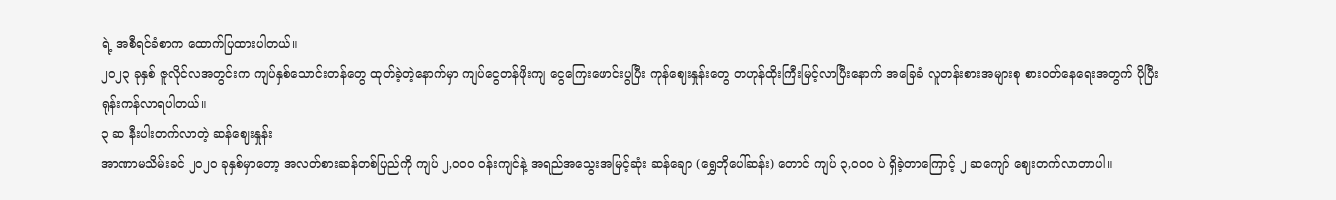ရဲ့ အစီရင်ခံစာက ထောက်ပြထားပါတယ်။
၂၀၂၃ ခုနှစ် ဇူလိုင်လအတွင်းက ကျပ်နှစ်သောင်းတန်တွေ ထုတ်ခဲ့တဲ့နောက်မှာ ကျပ်ငွေတန်ဖိုးကျ ငွေကြေးဖောင်းပွပြီး ကုန်ဈေးနှုန်းတွေ တဟုန်ထိုးကြီးမြင့်လာပြီးနောက် အခြေခံ လူတန်းစားအများစု စားဝတ်နေရေးအတွက် ပိုပြီး ရုန်းကန်လာရပါတယ်။
၃ ဆ နီးပါးတက်လာတဲ့ ဆန်ဈေးနှုန်း
အာဏာမသိမ်းခင် ၂၀၂၀ ခုနှစ်မှာတော့ အလတ်စားဆန်တစ်ပြည်ကို ကျပ် ၂,၀၀၀ ဝန်းကျင်နဲ့ အရည်အသွေးအမြင့်ဆုံး ဆန်ချော (ရွှေဘိုပေါ်ဆန်း) တောင် ကျပ် ၃,၀၀၀ ပဲ ရှိခဲ့တာကြောင့် ၂ ဆကျော် ဈေးတက်လာတာပါ။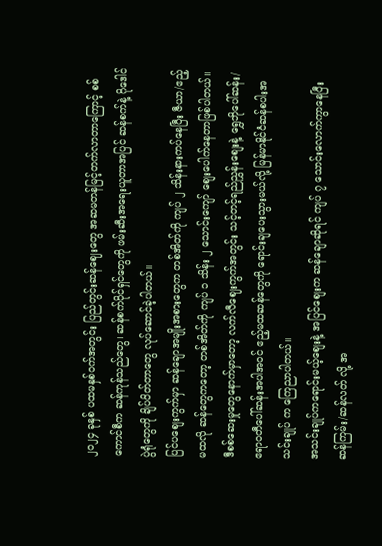၂၀၂၄ ခုနှစ် ပထမနှစ်ဝက်အတွင်း ပြည်တွင်းဆန်ဈေးတွေ အဆမတန်မြင့်တက်လာတာကြောင့် စစ်ကောင်စီက ဆန်ကုန်သည်တွေ၊ ဆန်စက်ပိုင်ရှင်တွေကို ဖမ်းဆီးအရေးယူတာအပြင် ဆန်စက်နဲ့ ဂိုဒေါင်ပွဲရုံတွေကို ချိပ်ပိတ်တာတွေ လုပ်ဆောင်ခဲ့ပါတယ်။
ပြင်ပစျေးကွက်မှာ ဆန်ချောအမျိုးအစားတွေက တစ်အိတ်ကို ကျပ် ၂ သိန်းနားကပ်နေပြီး ဇီယာ/ဧည့်မထလို ဆန်တွေကတော့ တစ်အိတ်ကို ကျပ် ၁ သိန်း ၂ သောင်းကျော် စျေးပေါက်နေတာဖြစ်ပါတယ်။
ဒီစစ်ဆေးမှုတွေနောက်မှာတော့ လက်လီဈေးကွက်အတွင်း သင့်တင့်ရည်ညွှန်းစျေးနဲ့ ရွှေဘိုပေါ်ဆန်း/ ဧရာဝတီပေါ်ဆန်းအပါအဝင် ဧည့်မထဆန်တွေကို ရောင်းချပေးသွားမယ်လို့ မြန်မာနိုင်ငံဆန်စပါးအသင်းချုပ် က ကြေညာပါတယ်။
အသင်းချုပ်ကရောင်းမယ့်စျေးနဲ့ အပြင်စျေးက ဆန်ချောဆိုရင် ကျပ် ၇ သောင်းလောက်ကွာနေပြီး ဆန်ကြမ်း/ဆန်လတ် လို့ အ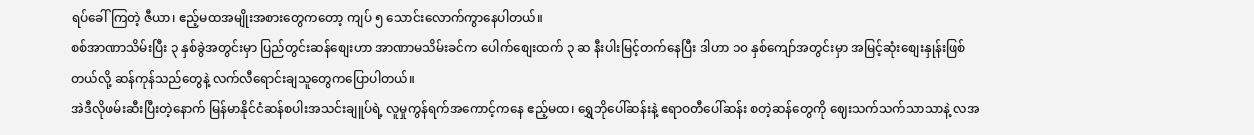ရပ်ခေါ်ကြတဲ့ ဇီယာ၊ ဧည့်မထအမျိုးအစားတွေကတော့ ကျပ် ၅ သောင်းလောက်ကွာနေပါတယ်။
စစ်အာဏာသိမ်းပြီး ၃ နှစ်ခွဲအတွင်းမှာ ပြည်တွင်းဆန်စျေးဟာ အာဏာမသိမ်းခင်က ပေါက်စျေးထက် ၃ ဆ နီးပါးမြင့်တက်နေပြီး ဒါဟာ ၁၀ နှစ်ကျော်အတွင်းမှာ အမြင့်ဆုံးစျေးနှုန်းဖြစ်တယ်လို့ ဆန်ကုန်သည်တွေနဲ့ လက်လီရောင်းချသူတွေကပြောပါတယ်။
အဲဒီလိုဖမ်းဆီးပြီးတဲ့နောက် မြန်မာနိုင်ငံဆန်စပါးအသင်းချူပ်ရဲ့ လူမှုကွန်ရက်အကောင့်ကနေ ဧည့်မထ၊ ရွှေဘိုပေါ်ဆန်းနဲ့ ဧရာဝတီပေါ်ဆန်း စတဲ့ဆန်တွေကို ဈေးသက်သက်သာသာနဲ့ လအ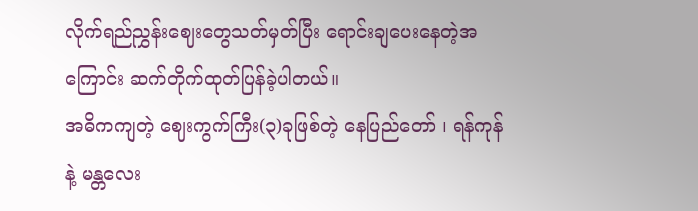လိုက်ရည်ညွှန်းဈေးတွေသတ်မှတ်ပြီး ရောင်းချပေးနေတဲ့အကြောင်း ဆက်တိုက်ထုတ်ပြန်ခဲ့ပါတယ်။
အဓိကကျတဲ့ ဈေးကွက်ကြီး(၃)ခုဖြစ်တဲ့ နေပြည်တော် ၊ ရန်ကုန်နဲ့ မန္တလေး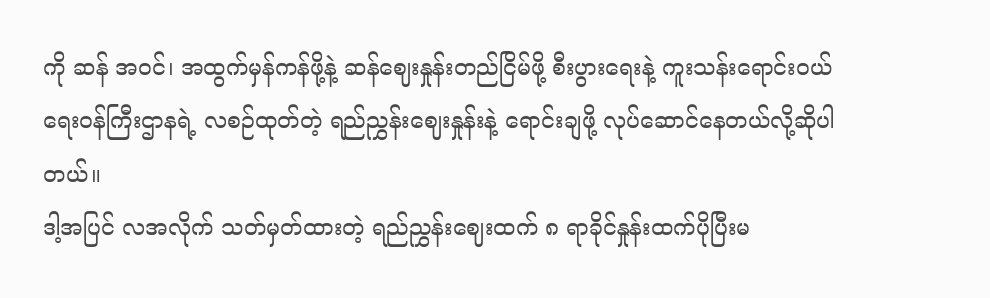ကို ဆန် အဝင်၊ အထွက်မှန်ကန်ဖို့နဲ့ ဆန်ဈေးနှုန်းတည်ငြိမ်ဖို့ စီးပွားရေးနဲ့ ကူးသန်းရောင်းဝယ်ရေးဝန်ကြီးဌာနရဲ့ လစဉ်ထုတ်တဲ့ ရည်ညွှန်းဈေးနှုန်းနဲ့ ရောင်းချဖို့ လုပ်ဆောင်နေတယ်လို့ဆိုပါတယ်။
ဒါ့အပြင် လအလိုက် သတ်မှတ်ထားတဲ့ ရည်ညွှန်းဈေးထက် ၈ ရာခိုင်နှုန်းထက်ပိုပြီးမ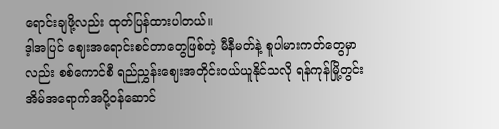ရောင်းချဖို့လည်း ထုတ်ပြန်ထားပါတယ်။
ဒ့ါအပြင် ဈေးအရောင်းစင်တာတွေဖြစ်တဲ့ မီနီမတ်နဲ့ စူပါမားကတ်တွေမှာလည်း စစ်ကောင်စီ ရည်ညွှန်းဈေးအတိုင်းဝယ်ယူနိုင်သလို ရန်ကုန်မြို့တွင်း အိမ်အရောက်အပို့ဝန်ဆောင်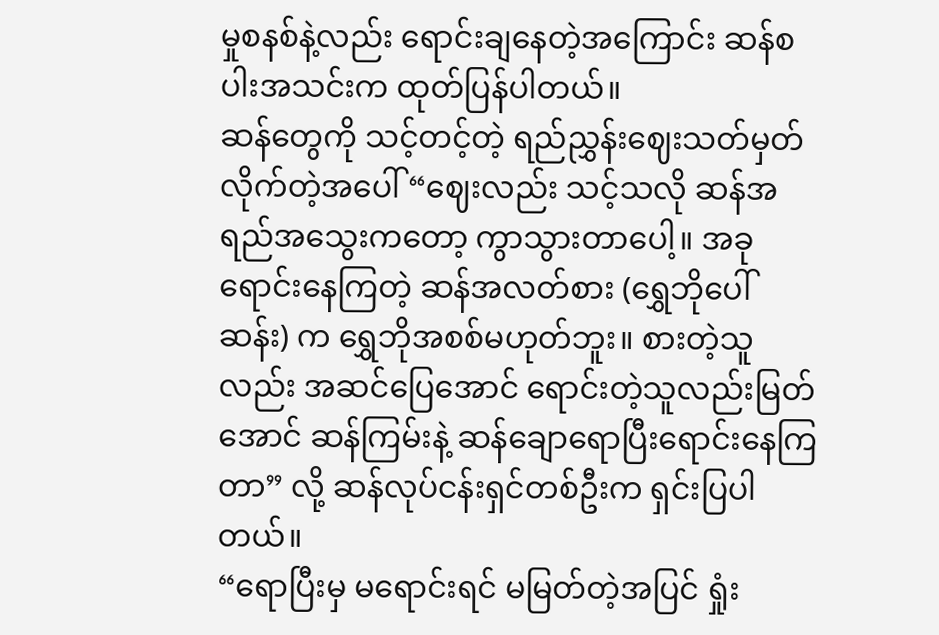မှုစနစ်နဲ့လည်း ရောင်းချနေတဲ့အကြောင်း ဆန်စပါးအသင်းက ထုတ်ပြန်ပါတယ်။
ဆန်တွေကို သင့်တင့်တဲ့ ရည်ညွှန်းဈေးသတ်မှတ်လိုက်တဲ့အပေါ် “ဈေးလည်း သင့်သလို ဆန်အရည်အသွေးကတော့ ကွာသွားတာပေါ့။ အခုရောင်းနေကြတဲ့ ဆန်အလတ်စား (ရွှေဘိုပေါ်ဆန်း) က ရွှေဘိုအစစ်မဟုတ်ဘူး။ စားတဲ့သူလည်း အဆင်ပြေအောင် ရောင်းတဲ့သူလည်းမြတ်အောင် ဆန်ကြမ်းနဲ့ ဆန်ချောရောပြီးရောင်းနေကြတာ” လို့ ဆန်လုပ်ငန်းရှင်တစ်ဦးက ရှင်းပြပါတယ်။
“ရောပြီးမှ မရောင်းရင် မမြတ်တဲ့အပြင် ရှုံး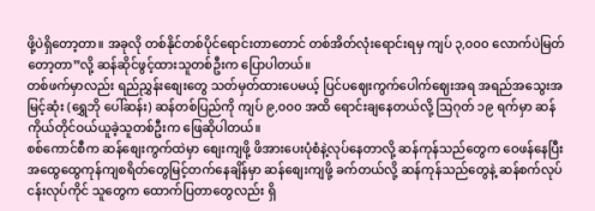ဖို့ပဲရှိတော့တာ။ အခုလို တစ်နိုင်တစ်ပိုင်ရောင်းတာတောင် တစ်အိတ်လုံးရောင်းရမှ ကျပ် ၃,၀၀၀ လောက်ပဲမြတ်တော့တာ”လို့ ဆန်ဆိုင်ဖွင့်ထားသူတစ်ဦးက ပြောပါတယ်။
တစ်ဖက်မှာလည်း ရည်ညွှန်းစျေးတွေ သတ်မှတ်ထားပေမယ့် ပြင်ပဈေးကွက်ပေါက်ဈေးအရ အရည်အသွေးအမြင့်ဆုံး (ရွှေဘို ပေါ်ဆန်း) ဆန်တစ်ပြည်ကို ကျပ် ၉,၀၀၀ အထိ ရောင်းချနေတယ်လို့ ဩဂုတ် ၁၉ ရက်မှာ ဆန်ကိုယ်တိုင်ဝယ်ယူခဲ့သူတစ်ဦးက ဖြေဆိုပါတယ်။
စစ်ကောင်စီက ဆန်စျေးကွက်ထဲမှာ စျေးကျဖို့ ဖိအားပေးပုံစံနဲ့လုပ်နေတာလို့ ဆန်ကုန်သည်တွေက ဝေဖန်နေပြီး အထွေထွေကုန်ကျစရိတ်တွေမြင့်တက်နေချိန်မှာ ဆန်စျေးကျဖို့ ခက်တယ်လို့ ဆန်ကုန်သည်တွေနဲ့ ဆန်စက်လုပ်ငန်းလုပ်ကိုင် သူတွေက ထောက်ပြတာတွေလည်း ရှိ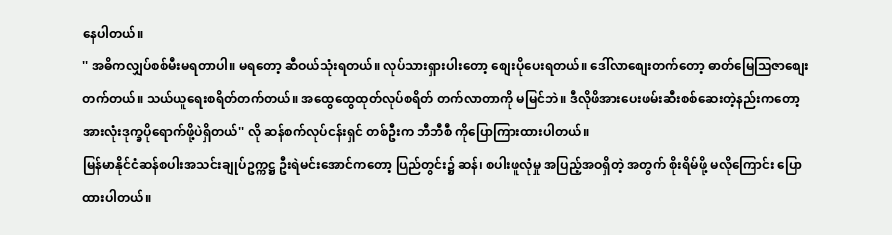နေပါတယ်။
'' အဓိကလျှပ်စစ်မီးမရတာပါ။ မရတော့ ဆီဝယ်သုံးရတယ်။ လုပ်သားရှားပါးတော့ စျေးပိုပေးရတယ်။ ဒေါ်လာစျေးတက်တော့ ဓာတ်မြေသြဇာစျေးတက်တယ်။ သယ်ယူရေးစရိတ်တက်တယ်။ အထွေထွေထုတ်လုပ်စရိတ် တက်လာတာကို မမြင်ဘဲ။ ဒီလိုဖိအားပေးဖမ်းဆီးစစ်ဆေးတဲ့နည်းကတော့ အားလုံးဒုက္ခပိုရောက်ဖို့ပဲရှိတယ်'' လို ဆန်စက်လုပ်ငန်းရှင် တစ်ဦးက ဘီဘီစီ ကိုပြောကြားထားပါတယ်။
မြန်မာနိုင်ငံဆန်စပါးအသင်းချုပ်ဥက္ကဋ္ဌ ဦးရဲမင်းအောင်ကတော့ ပြည်တွင်း၌ ဆန်၊ စပါးဖူလုံမှု အပြည့်အဝရှိတဲ့ အတွက် စိုးရိမ်ဖို့ မလိုကြောင်း ပြောထားပါတယ်။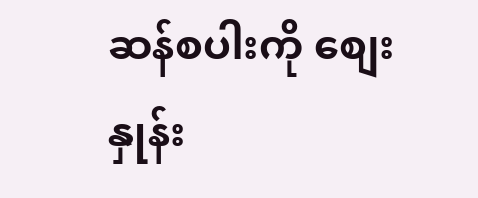ဆန်စပါးကို စျေးနှုန်း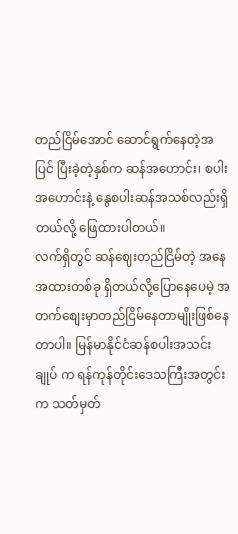တည်ငြိမ်အောင် ဆောင်ရွက်နေတဲ့အပြင် ပြီးခဲ့တဲ့နှစ်က ဆန်အဟောင်း၊ စပါးအဟောင်းနဲ့ နွေစပါးဆန်အသစ်လည်းရှိတယ်လို့ ဖြေထားပါတယ်။
လက်ရှိတွင် ဆန်ဈေးတည်ငြိမ်တဲ့ အနေအထားတစ်ခု ရှိတယ်လို့ပြောနေပေမဲ့ အတက်စျေးမှာတည်ငြိမ်နေတာမျိုးဖြစ်နေတာပါ။ မြန်မာနိုင်ငံဆန်စပါးအသင်းချုပ် က ရန်ကုန်တိုင်းဒေသကြီးအတွင်းက သတ်မှတ်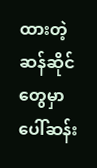ထားတဲ့ ဆန်ဆိုင်တွေမှာ ပေါ်ဆန်း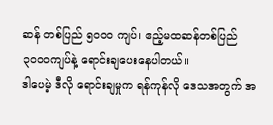ဆန် တစ်ပြည် ၅၀၀၀ ကျပ်၊ ဧည့်မထဆန်တစ်ပြည် ၃၀၀၀ကျပ်နဲ့ ရောင်းချပေးနေပါတယ်။
ဒါပေမဲ့ ဒီလို ရောင်းချမှုက ရန်ကုန်လို ဒေသအတွက် အ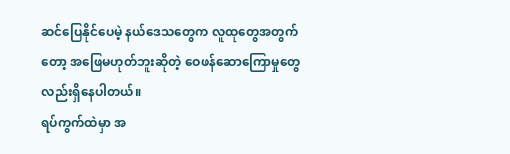ဆင်ပြေနိုင်ပေမဲ့ နယ်ဒေသတွေက လူထုတွေအတွက်တော့ အဖြေမဟုတ်ဘူးဆိုတဲ့ ဝေဖန်ဆောကြောမှုတွေလည်းရှိနေပါတယ်။
ရပ်ကွက်ထဲမှာ အ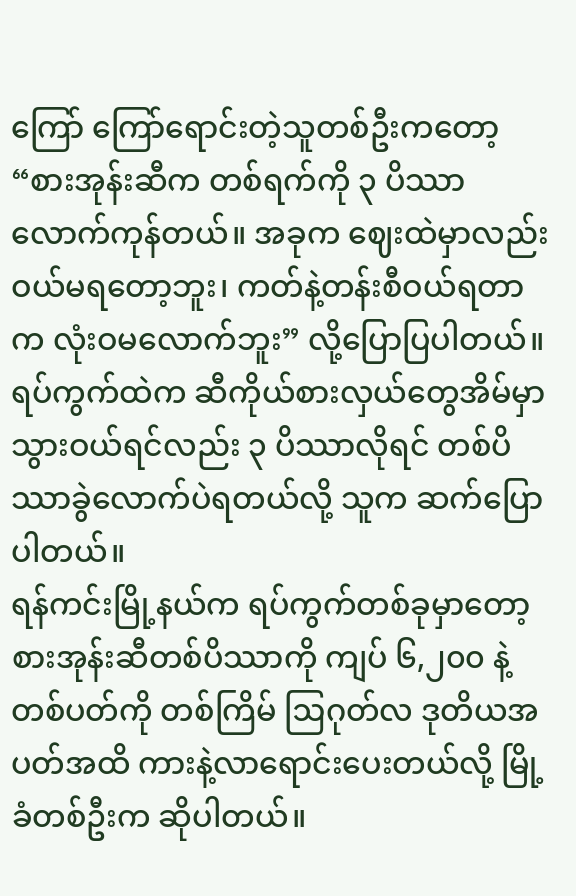ကြော် ကြော်ရောင်းတဲ့သူတစ်ဦးကတော့ “စားအုန်းဆီက တစ်ရက်ကို ၃ ပိဿာလောက်ကုန်တယ်။ အခုက ဈေးထဲမှာလည်း ဝယ်မရတော့ဘူး၊ ကတ်နဲ့တန်းစီဝယ်ရတာက လုံးဝမလောက်ဘူး” လို့ပြောပြပါတယ်။ ရပ်ကွက်ထဲက ဆီကိုယ်စားလှယ်တွေအိမ်မှာ သွားဝယ်ရင်လည်း ၃ ပိဿာလိုရင် တစ်ပိဿာခွဲလောက်ပဲရတယ်လို့ သူက ဆက်ပြောပါတယ်။
ရန်ကင်းမြို့နယ်က ရပ်ကွက်တစ်ခုမှာတော့ စားအုန်းဆီတစ်ပိဿာကို ကျပ် ၆,၂၀၀ နဲ့ တစ်ပတ်ကို တစ်ကြိမ် ဩဂုတ်လ ဒုတိယအပတ်အထိ ကားနဲ့လာရောင်းပေးတယ်လို့ မြို့ခံတစ်ဦးက ဆိုပါတယ်။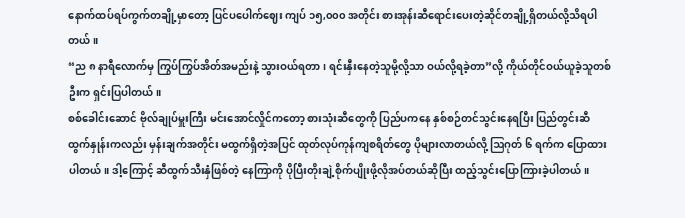နောက်ထပ်ရပ်ကွက်တချို့မှာတော့ ပြင်ပပေါက်ဈေး ကျပ် ၁၅,၀၀၀ အတိုင်း စားအုန်းဆီရောင်းပေးတဲ့ဆိုင်တချို့ရှိတယ်လို့သိရပါတယ်။
“ည ၈ နာရီလောက်မှ ကြွပ်ကြွပ်အိတ်အမည်းနဲ့ သွားဝယ်ရတာ၊ ရင်းနှီးနေတဲ့သူမို့လို့သာ ဝယ်လို့ရခဲ့တာ”လို့ ကိုယ်တိုင်ဝယ်ယူခဲ့သူတစ်ဦးက ရှင်းပြပါတယ်။
စစ်ခေါင်းဆောင် ဗိုလ်ချုပ်မှူးကြီး မင်းအောင်လှိုင်ကတော့ စားသုံးဆီတွေကို ပြည်ပကနေ နှစ်စဉ်တင်သွင်းနေရပြီး ပြည်တွင်းဆီထွက်နှုန်းကလည်း မှန်းချက်အတိုင်း မထွက်ရှိတဲ့အပြင် ထုတ်လုပ်ကုန်ကျစရိတ်တွေ ပိုများလာတယ်လို့ ဩဂုတ် ၆ ရက်က ပြောထားပါတယ်။ ဒါ့ကြောင့် ဆီထွက်သီးနှံဖြစ်တဲ့ နေကြာကို ပိုပြီးတိုးချဲ့စိုက်ပျိုးဖို့လိုအပ်တယ်ဆိုပြီး ထည့်သွင်းပြောကြားခဲ့ပါတယ်။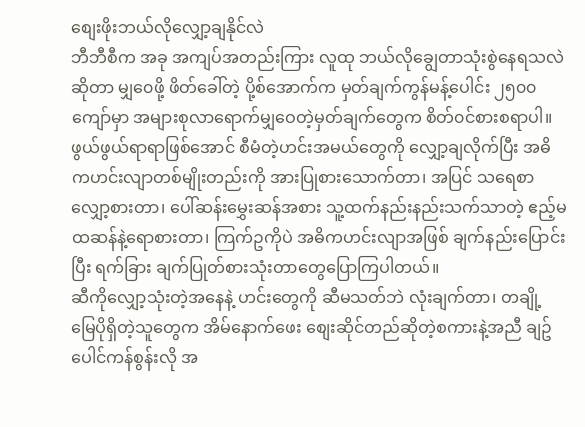စျေးဖိုးဘယ်လိုလျှော့ချနိုင်လဲ
ဘီဘီစီက အခု အကျပ်အတည်းကြား လူထု ဘယ်လိုချွေတာသုံးစွဲနေရသလဲဆိုတာ မျှ၀ေဖို့ ဖိတ်ခေါ်တဲ့ ပို့စ်အောက်က မှတ်ချက်ကွန်မန့်ပေါင်း ၂၅၀၀ ကျော်မှာ အများစုလာရောက်မျှဝေတဲ့မှတ်ချက်တွေက စိတ်၀င်စားစရာပါ။
ဖွယ်ဖွယ်ရာရာဖြစ်အောင် စီမံတဲ့ဟင်းအမယ်တွေကို လျှော့ချလိုက်ပြီး အဓိကဟင်းလျာတစ်မျိုးတည်းကို အားပြုစားသောက်တာ၊ အပြင် သရေစာ လျှော့စားတာ၊ ပေါ်ဆန်းမွှေးဆန်အစား သူ့ထက်နည်းနည်းသက်သာတဲ့ ဧည့်မထဆန်နဲ့ရောစားတာ၊ ကြက်ဥကိုပဲ အဓိကဟင်းလျာအဖြစ် ချက်နည်းပြောင်းပြီး ရက်ခြား ချက်ပြုတ်စားသုံးတာတွေပြောကြပါတယ်။
ဆီကိုလျှော့သုံးတဲ့အနေနဲ့ ဟင်းတွေကို ဆီမသတ်ဘဲ လုံးချက်တာ၊ တချို့ မြေပိုရှိတဲ့သူတွေက အိမ်နောက်ဖေး စျေးဆိုင်တည်ဆိုတဲ့စကားနဲ့အညီ ချဥ်ပေါင်ကန်စွန်းလို အ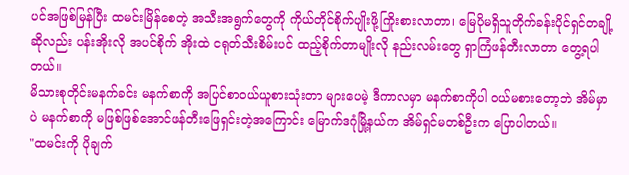ပင်အဖြစ်မြန်ပြီး ထမင်းမြိန်စေတဲ့ အသီးအရွက်တွေကို ကိုယ်တိုင်စိုက်ပျိုးဖို့ကြိုးစားလာတာ၊ မြေပိုမရှိသူတိုက်ခန်းပိုင်ရှင်တချို့ဆိုလည်း ပန်းအိုးလို အပင်စိုက် အိုးထဲ ငရုတ်သီးစိမ်းပင် ထည့်စိုက်တာမျိုးလို နည်းလမ်းတွေ ရှာကြံဖန်တီးလာတာ တွေ့ရပါတယ်။
မိသားစုတိုင်းမနက်ခင်း မနက်စာကို အပြင်စာ၀ယ်ယူစားသုံးတာ များပေမဲ့ ဒီကာလမှာ မနက်စာကိုပါ ၀ယ်မစားတော့ဘဲ အိမ်မှာပဲ မနက်စာကို မဖြစ်ဖြစ်အောင်ဖန်တီးဖြေရှင်းတဲ့အကြောင်း မြောက်ဒဂုံမြို့နယ်က အိမ်ရှင်မတစ်ဦးက ပြောပါတယ်။
"ထမင်းကို ပိုချက်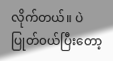လိုက်တယ်။ ပဲပြုတ်၀ယ်ပြီးတော့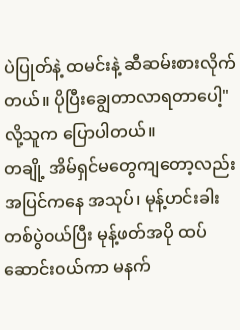ပဲပြုတ်နဲ့ ထမင်းနဲ့ ဆီဆမ်းစားလိုက်တယ်။ ပိုပြီးချွေတာလာရတာပေါ့"လို့သူက ပြောပါတယ်။
တချို့ အိမ်ရှင်မတွေကျတော့လည်း အပြင်ကနေ အသုပ်၊ မုန့်ဟင်းခါး တစ်ပွဲ၀ယ်ပြီး မုန့်ဖတ်အပို ထပ်ဆောင်း၀ယ်ကာ မနက်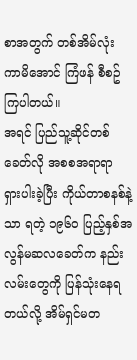စာအတွက် တစ်အိမ်လုံး ကာမိအောင် ကြံဖန် စီစဥ်ကြပါတယ်။
အရင် ပြည်သူ့ဆိုင်တစ်ခေတ်လို အစစအရာရာ ရှားပါးခဲ့ပြီး ကိုယ်တာစနစ်နဲ့သာ ရတဲ့ ၁၉၆၀ ပြည့်နှစ်အလွန်မဆလခေတ်က နည်းလမ်းတွေကို ပြန်သုံးနေရတယ်လို့ အိမ်ရှင်မတ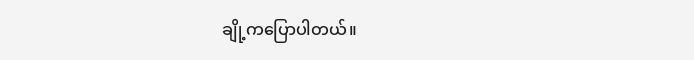ချို့ကပြောပါတယ်။